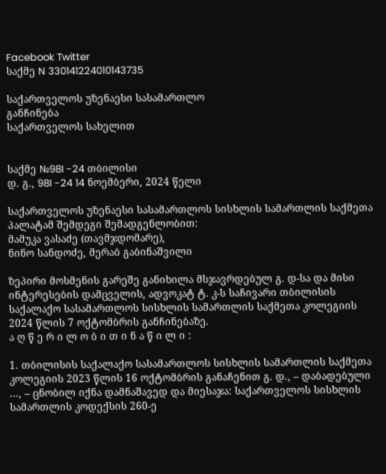Facebook Twitter
საქმე N 330141224010143735

საქართველოს უზენაესი სასამართლო
განჩინება
საქართველოს სახელით


საქმე №98I -24 თბილისი
დ. გ., 98I -24 14 ნოემბერი, 2024 წელი

საქართველოს უზენაესი სასამართლოს სისხლის სამართლის საქმეთა პალატამ შემდეგი შემადგენლობით:
მამუკა ვასაძე (თავმჯდომარე),
ნინო სანდოძე, მერაბ გაბინაშვილი

ზეპირი მოსმენის გარეშე განიხილა მსჯავრდებულ გ. დ-სა და მისი ინტერესების დამცველის, ადვოკატ ტ. კ-ს საჩივარი თბილისის საქალაქო სასამართლოს სისხლის სამართლის საქმეთა კოლეგიის 2024 წლის 7 ოქტომბრის განჩინებაზე.
ა ღ წ ე რ ი ლ ო ბ ი თ ი ნ ა წ ი ლ ი :

1. თბილისის საქალაქო სასამართლოს სისხლის სამართლის საქმეთა კოლეგიის 2023 წლის 16 ოქტომბრის განაჩენით გ. დ., – დაბადებული ..., – ცნობილ იქნა დამნაშავედ და მიესაჯა: საქართველოს სისხლის სამართლის კოდექსის 260-ე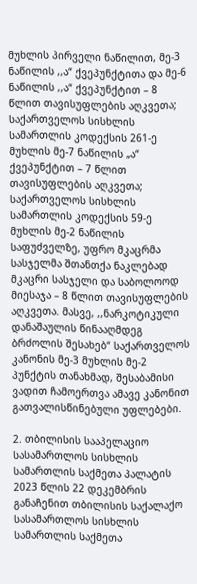მუხლის პირველი ნაწილით, მე-3 ნაწილის ,,ა“ ქვეპუნქტითა და მე-6 ნაწილის ,,ა“ ქვეპუნქტით – 8 წლით თავისუფლების აღკვეთა; საქართველოს სისხლის სამართლის კოდექსის 261-ე მუხლის მე-7 ნაწილის „ა“ ქვეპუნქტით – 7 წლით თავისუფლების აღკვეთა; საქართველოს სისხლის სამართლის კოდექსის 59-ე მუხლის მე-2 ნაწილის საფუძველზე, უფრო მკაცრმა სასჯელმა შთანთქა ნაკლებად მკაცრი სასჯელი და საბოლოოდ მიესაჯა – 8 წლით თავისუფლების აღკვეთა. მასვე, ,,ნარკოტიკული დანაშაულის წინააღმდეგ ბრძოლის შესახებ“ საქართველოს კანონის მე-3 მუხლის მე-2 პუნქტის თანახმად, შესაბამისი ვადით ჩამოერთვა ამავე კანონით გათვალისწინებული უფლებები.

2. თბილისის სააპელაციო სასამართლოს სისხლის სამართლის საქმეთა პალატის 2023 წლის 22 დეკემბრის განაჩენით თბილისის საქალაქო სასამართლოს სისხლის სამართლის საქმეთა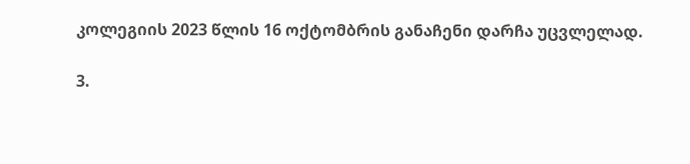კოლეგიის 2023 წლის 16 ოქტომბრის განაჩენი დარჩა უცვლელად.

3.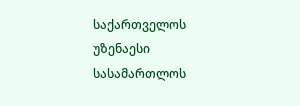საქართველოს უზენაესი სასამართლოს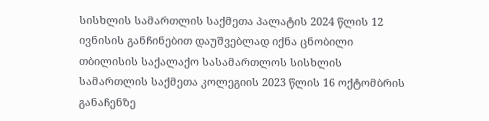სისხლის სამართლის საქმეთა პალატის 2024 წლის 12 ივნისის განჩინებით დაუშვებლად იქნა ცნობილი თბილისის საქალაქო სასამართლოს სისხლის სამართლის საქმეთა კოლეგიის 2023 წლის 16 ოქტომბრის განაჩენზე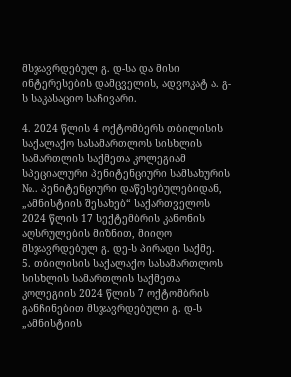მსჯავრდებულ გ. დ-სა და მისი ინტერესების დამცველის, ადვოკატ ა. გ-ს საკასაციო საჩივარი.

4. 2024 წლის 4 ოქტომბერს თბილისის საქალაქო სასამართლოს სისხლის სამართლის საქმეთა კოლეგიამ სპეციალური პენიტენციური სამსახურის №.. პენიტენციური დაწესებულებიდან, „ამნისტიის შესახებ“ საქართველოს 2024 წლის 17 სექტემბრის კანონის აღსრულების მიზნით, მიიღო მსჯავრდებულ გ. დე-ს პირადი საქმე.
5. თბილისის საქალაქო სასამართლოს სისხლის სამართლის საქმეთა კოლეგიის 2024 წლის 7 ოქტომბრის განჩინებით მსჯავრდებული გ. დ-ს „ამნისტიის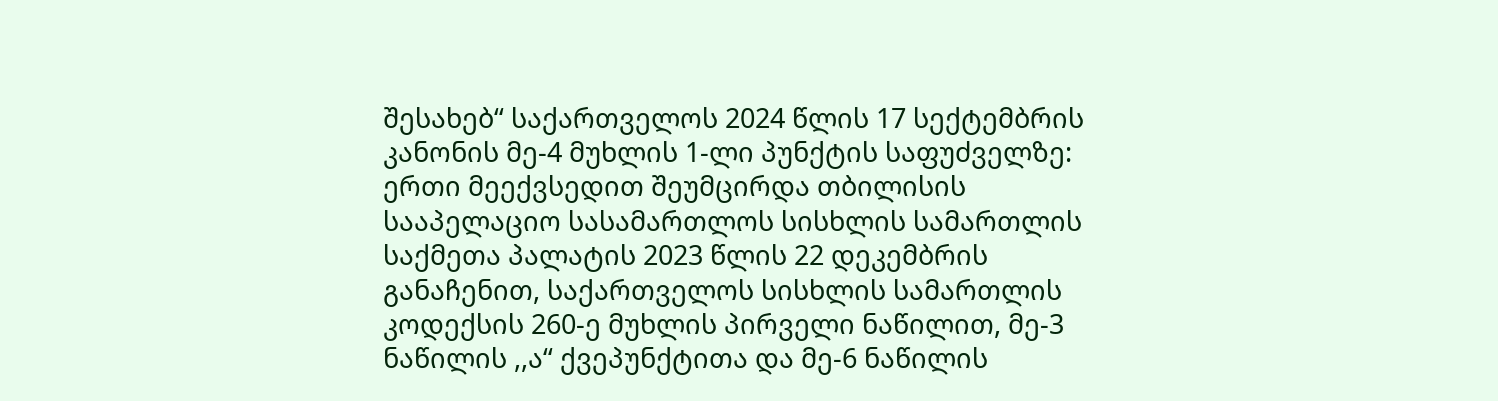შესახებ“ საქართველოს 2024 წლის 17 სექტემბრის კანონის მე-4 მუხლის 1-ლი პუნქტის საფუძველზე: ერთი მეექვსედით შეუმცირდა თბილისის სააპელაციო სასამართლოს სისხლის სამართლის საქმეთა პალატის 2023 წლის 22 დეკემბრის განაჩენით, საქართველოს სისხლის სამართლის კოდექსის 260-ე მუხლის პირველი ნაწილით, მე-3 ნაწილის ,,ა“ ქვეპუნქტითა და მე-6 ნაწილის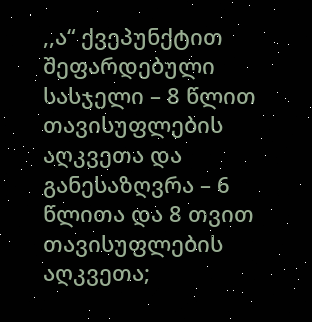,,ა“ ქვეპუნქტით შეფარდებული სასჯელი – 8 წლით თავისუფლების აღკვეთა და განესაზღვრა – 6 წლითა და 8 თვით თავისუფლების აღკვეთა;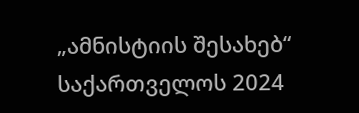„ამნისტიის შესახებ“ საქართველოს 2024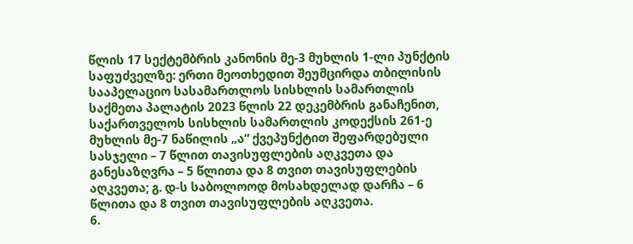წლის 17 სექტემბრის კანონის მე-3 მუხლის 1-ლი პუნქტის საფუძველზე: ერთი მეოთხედით შეუმცირდა თბილისის სააპელაციო სასამართლოს სისხლის სამართლის საქმეთა პალატის 2023 წლის 22 დეკემბრის განაჩენით, საქართველოს სისხლის სამართლის კოდექსის 261-ე მუხლის მე-7 ნაწილის „ა“ ქვეპუნქტით შეფარდებული სასჯელი – 7 წლით თავისუფლების აღკვეთა და განესაზღვრა – 5 წლითა და 8 თვით თავისუფლების აღკვეთა; გ. დ-ს საბოლოოდ მოსახდელად დარჩა – 6 წლითა და 8 თვით თავისუფლების აღკვეთა.
6.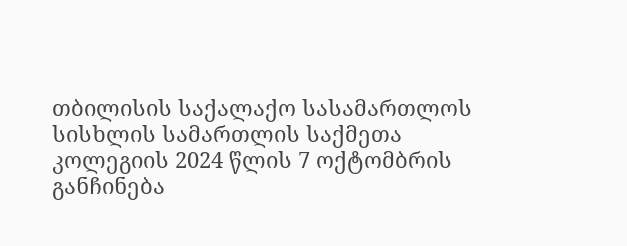თბილისის საქალაქო სასამართლოს სისხლის სამართლის საქმეთა კოლეგიის 2024 წლის 7 ოქტომბრის განჩინება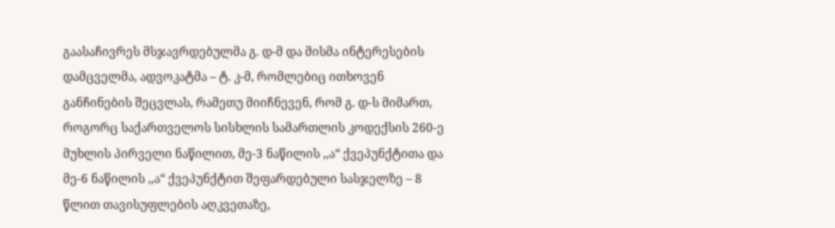გაასაჩივრეს მსჯავრდებულმა გ. დ-მ და მისმა ინტერესების დამცველმა, ადვოკატმა – ტ. კ-მ, რომლებიც ითხოვენ განჩინების შეცვლას, რამეთუ მიიჩნევენ, რომ გ. დ-ს მიმართ, როგორც საქართველოს სისხლის სამართლის კოდექსის 260-ე მუხლის პირველი ნაწილით, მე-3 ნაწილის ,,ა“ ქვეპუნქტითა და მე-6 ნაწილის ,,ა“ ქვეპუნქტით შეფარდებული სასჯელზე – 8 წლით თავისუფლების აღკვეთაზე,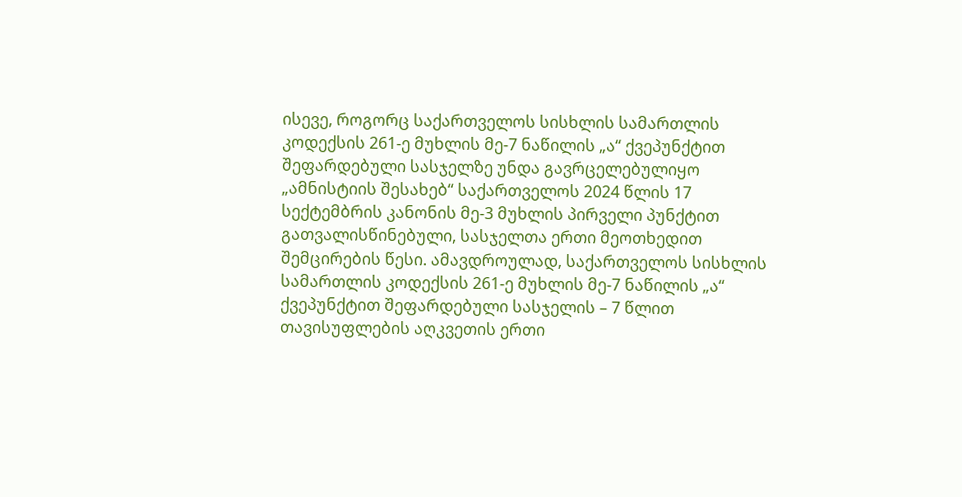ისევე, როგორც საქართველოს სისხლის სამართლის კოდექსის 261-ე მუხლის მე-7 ნაწილის „ა“ ქვეპუნქტით შეფარდებული სასჯელზე უნდა გავრცელებულიყო „ამნისტიის შესახებ“ საქართველოს 2024 წლის 17 სექტემბრის კანონის მე-3 მუხლის პირველი პუნქტით გათვალისწინებული, სასჯელთა ერთი მეოთხედით შემცირების წესი. ამავდროულად, საქართველოს სისხლის სამართლის კოდექსის 261-ე მუხლის მე-7 ნაწილის „ა“ ქვეპუნქტით შეფარდებული სასჯელის – 7 წლით თავისუფლების აღკვეთის ერთი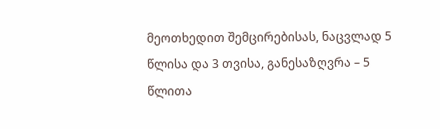მეოთხედით შემცირებისას, ნაცვლად 5 წლისა და 3 თვისა, განესაზღვრა – 5 წლითა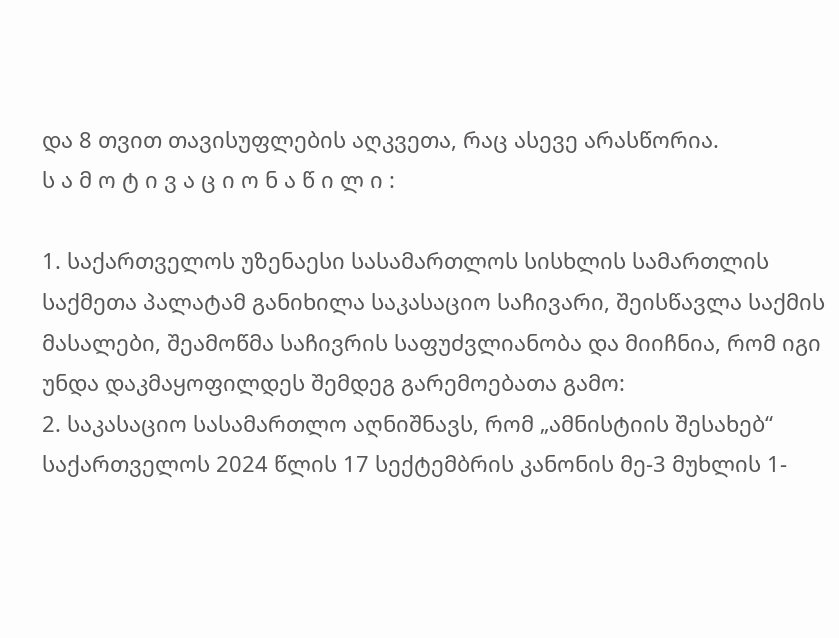და 8 თვით თავისუფლების აღკვეთა, რაც ასევე არასწორია.
ს ა მ ო ტ ი ვ ა ც ი ო ნ ა წ ი ლ ი :

1. საქართველოს უზენაესი სასამართლოს სისხლის სამართლის საქმეთა პალატამ განიხილა საკასაციო საჩივარი, შეისწავლა საქმის მასალები, შეამოწმა საჩივრის საფუძვლიანობა და მიიჩნია, რომ იგი უნდა დაკმაყოფილდეს შემდეგ გარემოებათა გამო:
2. საკასაციო სასამართლო აღნიშნავს, რომ „ამნისტიის შესახებ“ საქართველოს 2024 წლის 17 სექტემბრის კანონის მე-3 მუხლის 1-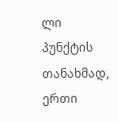ლი პუნქტის თანახმად, ერთი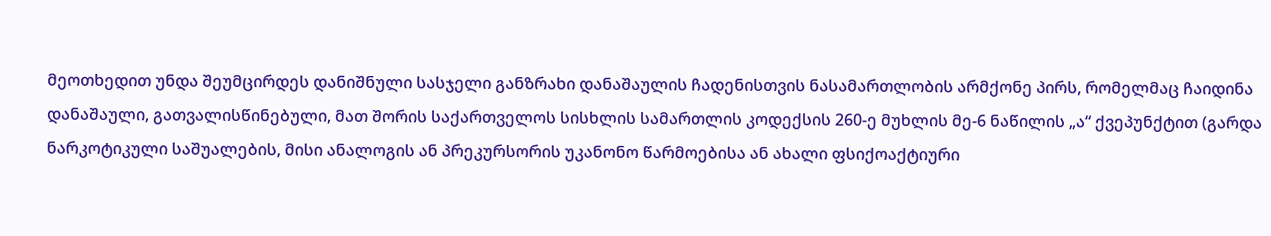მეოთხედით უნდა შეუმცირდეს დანიშნული სასჯელი განზრახი დანაშაულის ჩადენისთვის ნასამართლობის არმქონე პირს, რომელმაც ჩაიდინა დანაშაული, გათვალისწინებული, მათ შორის საქართველოს სისხლის სამართლის კოდექსის 260-ე მუხლის მე-6 ნაწილის „ა“ ქვეპუნქტით (გარდა ნარკოტიკული საშუალების, მისი ანალოგის ან პრეკურსორის უკანონო წარმოებისა ან ახალი ფსიქოაქტიური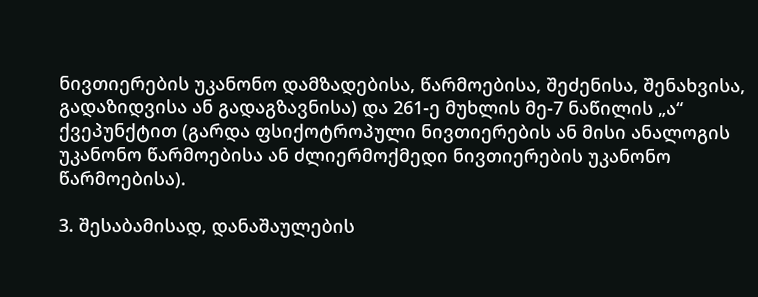ნივთიერების უკანონო დამზადებისა, წარმოებისა, შეძენისა, შენახვისა, გადაზიდვისა ან გადაგზავნისა) და 261-ე მუხლის მე-7 ნაწილის „ა“ ქვეპუნქტით (გარდა ფსიქოტროპული ნივთიერების ან მისი ანალოგის უკანონო წარმოებისა ან ძლიერმოქმედი ნივთიერების უკანონო წარმოებისა).

3. შესაბამისად, დანაშაულების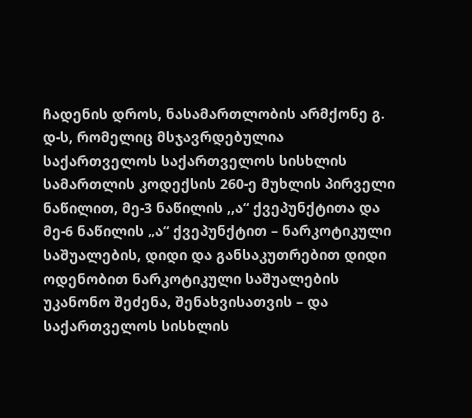ჩადენის დროს, ნასამართლობის არმქონე გ. დ-ს, რომელიც მსჯავრდებულია საქართველოს საქართველოს სისხლის სამართლის კოდექსის 260-ე მუხლის პირველი ნაწილით, მე-3 ნაწილის ,,ა“ ქვეპუნქტითა და მე-6 ნაწილის „ა“ ქვეპუნქტით – ნარკოტიკული საშუალების, დიდი და განსაკუთრებით დიდი ოდენობით ნარკოტიკული საშუალების უკანონო შეძენა, შენახვისათვის – და საქართველოს სისხლის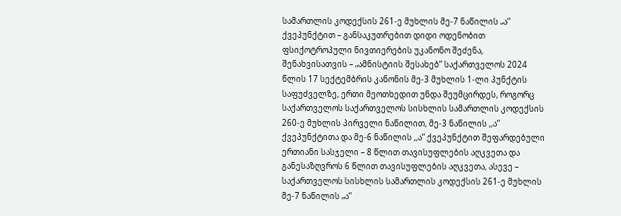სამართლის კოდექსის 261-ე მუხლის მე-7 ნაწილის „ა“ ქვეპუნქტით – განსაკუთრებით დიდი ოდენობით ფსიქოტროპული ნივთიერების უკანონო შეძენა, შენახვისათვის – „ამნისტიის შესახებ“ საქართველოს 2024 წლის 17 სექტემბრის კანონის მე-3 მუხლის 1-ლი პუნქტის საფუძველზე, ერთი მეოთხედით უნდა შეუმცირდეს, როგორც საქართველოს საქართველოს სისხლის სამართლის კოდექსის 260-ე მუხლის პირველი ნაწილით, მე-3 ნაწილის ,,ა“ ქვეპუნქტითა და მე-6 ნაწილის ,,ა“ ქვეპუნქტით შეფარდებული ერთიანი სასჯელი – 8 წლით თავისუფლების აღკვეთა და განესაზღვროს 6 წლით თავისუფლების აღკვეთა, ასევე – საქართველოს სისხლის სამართლის კოდექსის 261-ე მუხლის მე-7 ნაწილის „ა“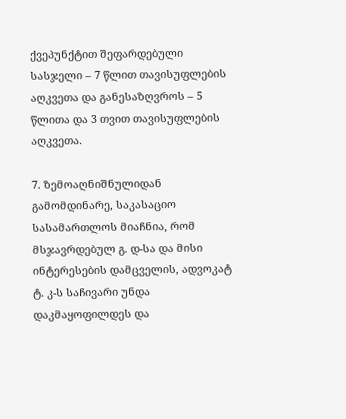ქვეპუნქტით შეფარდებული სასჯელი – 7 წლით თავისუფლების აღკვეთა და განესაზღვროს – 5 წლითა და 3 თვით თავისუფლების აღკვეთა.

7. ზემოაღნიშნულიდან გამომდინარე, საკასაციო სასამართლოს მიაჩნია, რომ მსჯავრდებულ გ. დ-სა და მისი ინტერესების დამცველის, ადვოკატ ტ. კ-ს საჩივარი უნდა დაკმაყოფილდეს და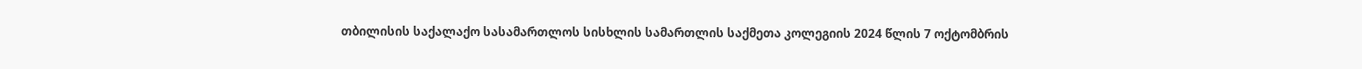თბილისის საქალაქო სასამართლოს სისხლის სამართლის საქმეთა კოლეგიის 2024 წლის 7 ოქტომბრის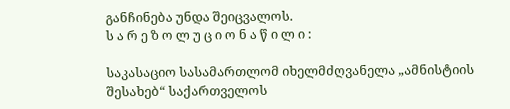განჩინება უნდა შეიცვალოს.
ს ა რ ე ზ ო ლ უ ც ი ო ნ ა წ ი ლ ი :

საკასაციო სასამართლომ იხელმძღვანელა „ამნისტიის შესახებ“ საქართველოს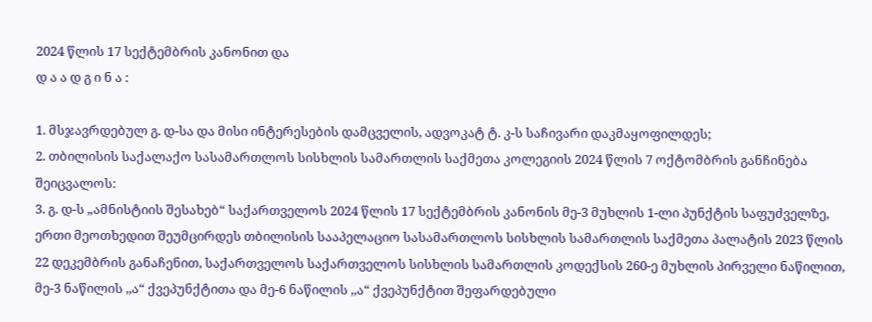2024 წლის 17 სექტემბრის კანონით და
დ ა ა დ გ ი ნ ა :

1. მსჯავრდებულ გ. დ-სა და მისი ინტერესების დამცველის, ადვოკატ ტ. კ-ს საჩივარი დაკმაყოფილდეს;
2. თბილისის საქალაქო სასამართლოს სისხლის სამართლის საქმეთა კოლეგიის 2024 წლის 7 ოქტომბრის განჩინება შეიცვალოს:
3. გ. დ-ს „ამნისტიის შესახებ“ საქართველოს 2024 წლის 17 სექტემბრის კანონის მე-3 მუხლის 1-ლი პუნქტის საფუძველზე, ერთი მეოთხედით შეუმცირდეს თბილისის სააპელაციო სასამართლოს სისხლის სამართლის საქმეთა პალატის 2023 წლის 22 დეკემბრის განაჩენით, საქართველოს საქართველოს სისხლის სამართლის კოდექსის 260-ე მუხლის პირველი ნაწილით, მე-3 ნაწილის ,,ა“ ქვეპუნქტითა და მე-6 ნაწილის ,,ა“ ქვეპუნქტით შეფარდებული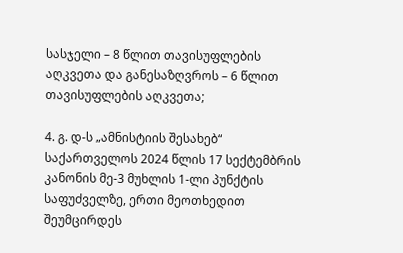სასჯელი – 8 წლით თავისუფლების აღკვეთა და განესაზღვროს – 6 წლით თავისუფლების აღკვეთა;

4. გ. დ-ს „ამნისტიის შესახებ“ საქართველოს 2024 წლის 17 სექტემბრის კანონის მე-3 მუხლის 1-ლი პუნქტის საფუძველზე, ერთი მეოთხედით შეუმცირდეს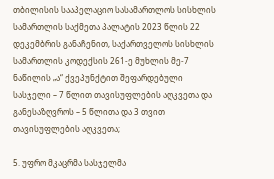თბილისის სააპელაციო სასამართლოს სისხლის სამართლის საქმეთა პალატის 2023 წლის 22 დეკემბრის განაჩენით, საქართველოს სისხლის სამართლის კოდექსის 261-ე მუხლის მე-7 ნაწილის „ა“ ქვეპუნქტით შეფარდებული სასჯელი – 7 წლით თავისუფლების აღკვეთა და განესაზღვროს – 5 წლითა და 3 თვით თავისუფლების აღკვეთა;

5. უფრო მკაცრმა სასჯელმა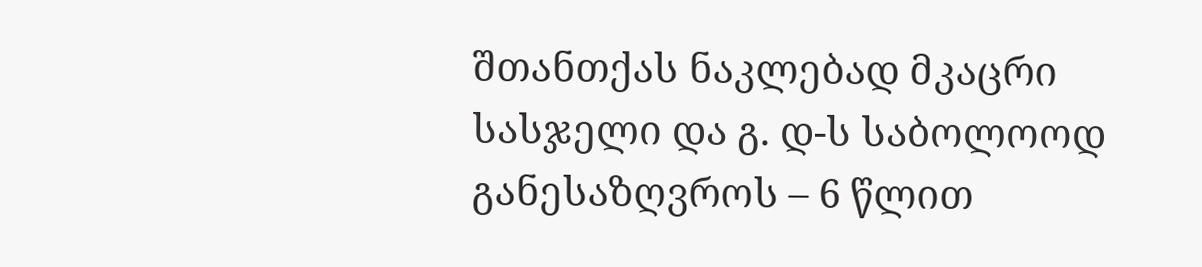შთანთქას ნაკლებად მკაცრი სასჯელი და გ. დ-ს საბოლოოდ განესაზღვროს – 6 წლით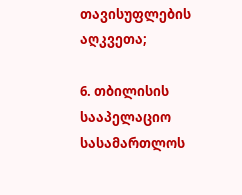თავისუფლების აღკვეთა;

6. თბილისის სააპელაციო სასამართლოს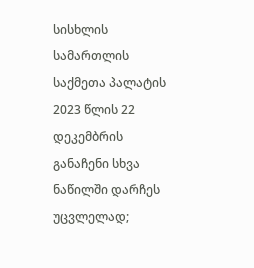სისხლის სამართლის საქმეთა პალატის 2023 წლის 22 დეკემბრის განაჩენი სხვა ნაწილში დარჩეს უცვლელად;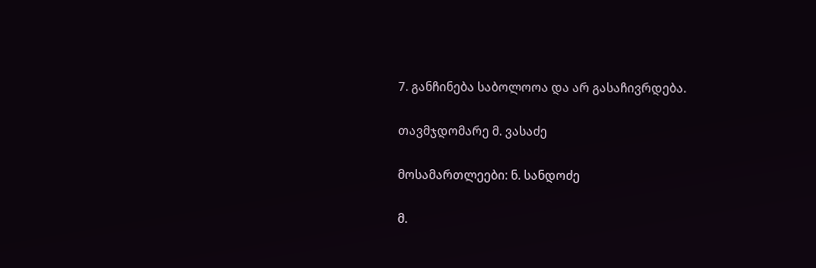7. განჩინება საბოლოოა და არ გასაჩივრდება.

თავმჯდომარე მ. ვასაძე

მოსამართლეები: ნ. სანდოძე

მ.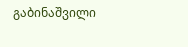გაბინაშვილი